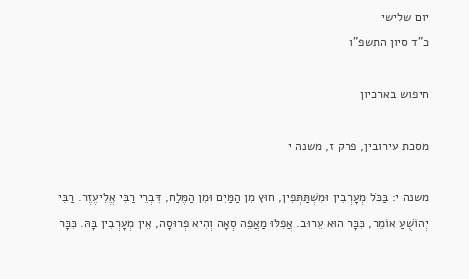יום שלישי
כ"ד סיון התשפ"ו

חיפוש בארכיון

מסכת עירובין, פרק ז, משנה י

משנה י: בַּכֹּל מְעָרְבִין וּמִשְׁתַּתְּפִין, חוּץ מִן הַמַּיִם וּמִן הַמֶּלַח, דִּבְרֵי רַבִּי אֱלִיעֶזֶר. רַבִּי יְהוֹשֻׁעַ אוֹמֵר, כִּכָּר הוּא עֵרוּב. אֲפִלּוּ מַאֲפֵה סְאָה וְהִיא פְרוּסָה, אֵין מְעָרְבִין בָּהּ. כִּכָּר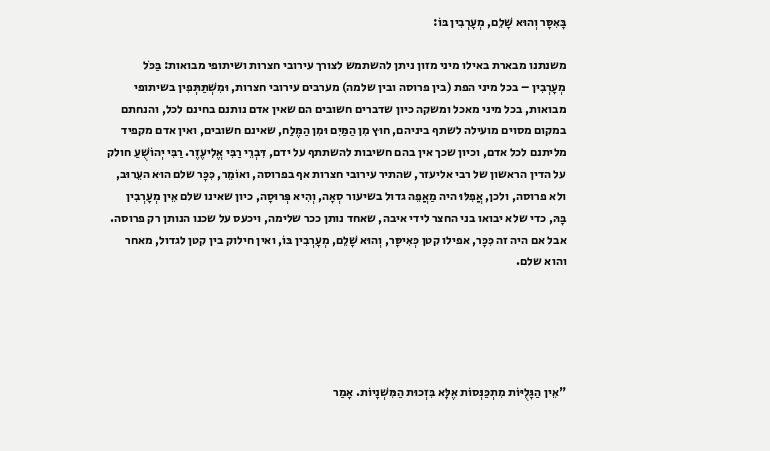בָּאִסָּר וְהוּא שָׁלֵם, מְעָרְבִין בּוֹ:

משנתנו מבארת באילו מיני מזון ניתן להשתמש לצורך עירובי חצרות ושיתופי מבואות: בַּכֹּל מְעָרְבִין – בכל מיני הפת (בין פרוסה ובין שלמה) מערבים עירובי חצרות, וּמִשְׁתַּתְּפִין בשיתופי מבואות, בכל מיני מאכל ומשקה כיון שדברים חשובים הם שאין אדם נותנם בחינם לכל, והנחתם במקום מסוים מועילה לשתף ביניהם, חוּץ מִן הַמַּיִם וּמִן הַמֶּלַח, שאינם חשובים, ואין אדם מקפיד מליתנם לכל אדם, וכיון שכך אין בהם חשיבות להשתתף על ידם, דִּבְרֵי רַבִּי אֱלִיעֶזֶר. רַבִּי יְהוֹשֻׁעַ חולק על הדין הראשון של רבי אליעזר, שהתיר עירובי חצרות אף בפרוסה, ואוֹמֵר, כִּכָּר שלם הוּא העֵרוּב, ולא פרוסה, ולכן, אֲפִלּוּ היה מַאֲפֵה גדול בשיעור סְאָה, וְהִיא פְּרוּסָה, כיון שאינו שלם אֵין מְעָרְבִין בָּהּ, כדי שלא יבואו בני החצר לידי איבה, שאחד נותן ככר שלימה, ויכעס על שכנו הנותן רק פרוסה. אבל אם היה זה כִּכָּר, אפילו קטן כְּאִיסָּר, וְהוּא שָׁלֵם, מְעָרְבִין בּוֹ, ואין חילוק בין קטן לגדול, מאחר והוא שלם.





"אֵין הַגָּלֻיּוֹת מִתְכַּנְּסוֹת אֶלָּא בִּזְכוּת הַמִּשְׁנָיוֹת. אָמַר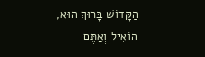הַקָּדוֹשׁ בָּרוּךְ הוּא,
הוֹאִיל וְאַתֶּם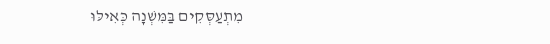מִתְעַסְּקִים בַּמִּשְׁנָה כְּאִילּוּ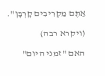אַתֶּם מַקְרִיבִים קָרְבָּן".

(ויקרא רבה)

האם "זמני היום"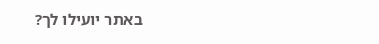באתר יועילו לך?